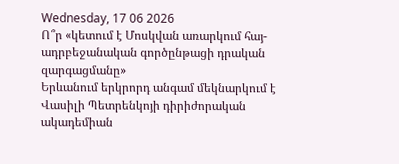Wednesday, 17 06 2026
Ո՞ր «կետում է Մոսկվան առարկում հայ-ադրբեջանական գործընթացի դրական զարգացմանը»
Երևանում երկրորդ անգամ մեկնարկում է Վասիլի Պետրենկոյի դիրիժորական ակադեմիան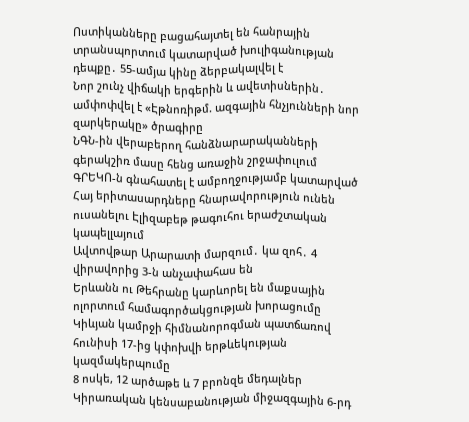Ոստիկանները բացահայտել են հանրային տրանսպորտում կատարված խուլիգանության դեպքը․ 55-ամյա կինը ձերբակալվել է
Նոր շունչ վիճակի երգերին և ավետիսներին․ ամփոփվել է «Էթնոռիթմ. ազգային հնչյունների նոր զարկերակը» ծրագիրը
ՆԳՆ-ին վերաբերող հանձնարարականների գերակշիռ մասը հենց առաջին շրջափուլում ԳՐԵԿՈ-ն գնահատել է ամբողջությամբ կատարված
Հայ երիտասարդները հնարավորություն ունեն ուսանելու Էլիզաբեթ թագուհու երաժշտական կապելլայում
Ավտովթար Արարատի մարզում․ կա զոհ․ 4 վիրավորից 3-ն անչափահաս են
Երևանն ու Թեհրանը կարևորել են մաքսային ոլորտում համագործակցության խորացումը
Կիևյան կամրջի հիմնանորոգման պատճառով հունիսի 17-ից կփոխվի երթևեկության կազմակերպումը
8 ոսկե, 12 արծաթե և 7 բրոնզե մեդալներ Կիրառական կենսաբանության միջազգային 6-րդ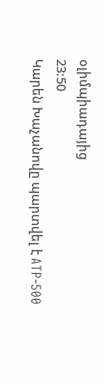օլիմպիադայից
23:50
Կարեն Խաչանովը պարտվել է ATP-500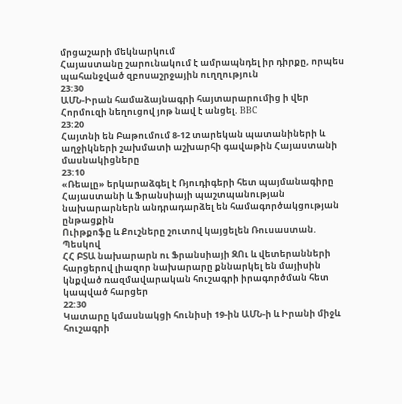մրցաշարի մեկնարկում
Հայաստանը շարունակում է ամրապնդել իր դիրքը, որպես պահանջված զբոսաշրջային ուղղություն
23:30
ԱՄՆ-Իրան համաձայնագրի հայտարարումից ի վեր Հորմուզի նեղուցով յոթ նավ է անցել. BBC
23:20
Հայտնի են Բաթումում 8-12 տարեկան պատանիների և աղջիկների շախմատի աշխարհի գավաթին Հայաստանի մասնակիցները
23:10
«Ռեալը» երկարաձգել է Ռյուդիգերի հետ պայմանագիրը
Հայաստանի և Ֆրանսիայի պաշտպանության նախարարներն անդրադարձել են համագործակցության ընթացքին
Ուիթքոֆը և Քուշները շուտով կայցելեն Ռուսաստան. Պեսկով
ՀՀ ԲՏԱ նախարարն ու Ֆրանսիայի ԶՈւ և վետերանների հարցերով լիազոր նախարարը քննարկել են մայիսին կնքված ռազմավարական հուշագրի իրագործման հետ կապված հարցեր
22:30
Կատարը կմասնակցի հունիսի 19-ին ԱՄՆ-ի և Իրանի միջև հուշագրի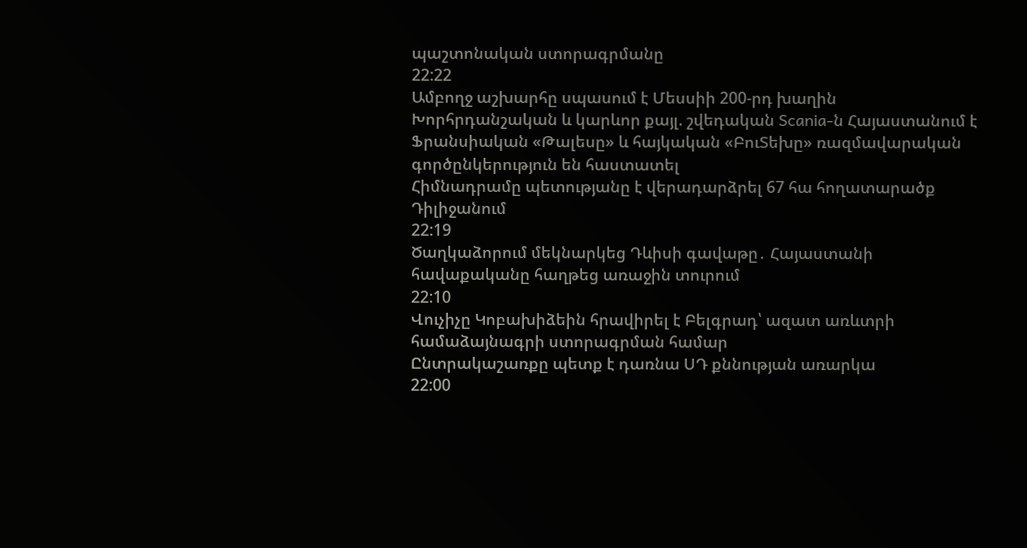պաշտոնական ստորագրմանը
22:22
Ամբողջ աշխարհը սպասում է Մեսսիի 200-րդ խաղին
Խորհրդանշական և կարևոր քայլ. շվեդական Scania-ն Հայաստանում է
Ֆրանսիական «Թալեսը» և հայկական «ԲուՏեխը» ռազմավարական գործընկերություն են հաստատել
Հիմնադրամը պետությանը է վերադարձրել 67 հա հողատարածք Դիլիջանում
22:19
Ծաղկաձորում մեկնարկեց Դևիսի գավաթը․ Հայաստանի հավաքականը հաղթեց առաջին տուրում
22:10
Վուչիչը Կոբախիձեին հրավիրել է Բելգրադ՝ ազատ առևտրի համաձայնագրի ստորագրման համար
Ընտրակաշառքը պետք է դառնա ՍԴ քննության առարկա
22:00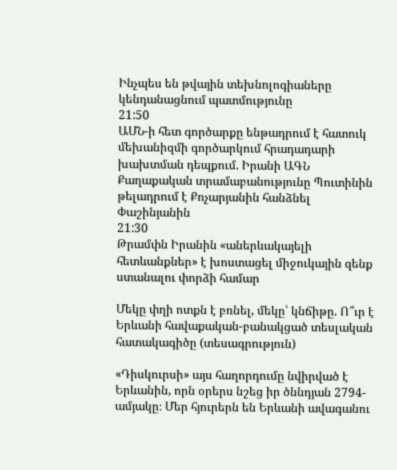Ինչպես են թվային տեխնոլոգիաները կենդանացնում պատմությունը
21:50
ԱՄՆ-ի հետ գործարքը ենթադրում է հատուկ մեխանիզմի գործարկում հրադադարի խախտման դեպքում. Իրանի ԱԳՆ
Քաղաքական տրամաբանությունը Պուտինին թելադրում է Քոչարյանին հանձնել Փաշինյանին
21:30
Թրամփն Իրանին «աներևակայելի հետևանքներ» է խոստացել միջուկային զենք ստանալու փորձի համար

Մեկը փղի ոտքն է բռնել, մեկը՝ կնճիթը. Ո՞ւր է Երևանի հավաքական-բանակցած տեսլական հատակագիծը (տեսագրություն)

«Դիսկուրսի» այս հաղորդումը նվիրված է Երևանին, որն օրերս նշեց իր ծննդյան 2794-ամյակը։ Մեր հյուրերն են Երևանի ավագանու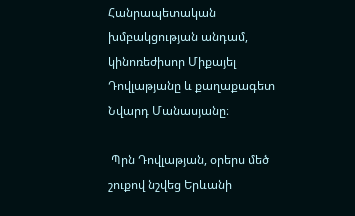Հանրապետական խմբակցության անդամ, կինոռեժիսոր Միքայել Դովլաթյանը և քաղաքագետ Նվարդ Մանասյանը։

 Պրն Դովլաթյան, օրերս մեծ շուքով նշվեց Երևանի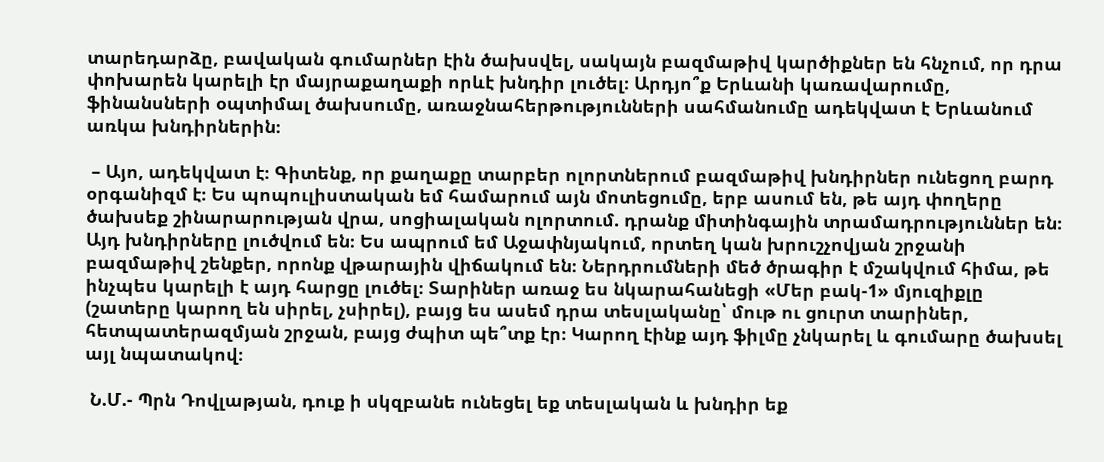տարեդարձը, բավական գումարներ էին ծախսվել, սակայն բազմաթիվ կարծիքներ են հնչում, որ դրա փոխարեն կարելի էր մայրաքաղաքի որևէ խնդիր լուծել։ Արդյո՞ք Երևանի կառավարումը, ֆինանսների օպտիմալ ծախսումը, առաջնահերթությունների սահմանումը ադեկվատ է Երևանում առկա խնդիրներին։

 – Այո, ադեկվատ է։ Գիտենք, որ քաղաքը տարբեր ոլորտներում բազմաթիվ խնդիրներ ունեցող բարդ օրգանիզմ է։ Ես պոպուլիստական եմ համարում այն մոտեցումը, երբ ասում են, թե այդ փողերը ծախսեք շինարարության վրա, սոցիալական ոլորտում. դրանք միտինգային տրամադրություններ են։ Այդ խնդիրները լուծվում են։ Ես ապրում եմ Աջափնյակում, որտեղ կան խրուշչովյան շրջանի բազմաթիվ շենքեր, որոնք վթարային վիճակում են։ Ներդրումների մեծ ծրագիր է մշակվում հիմա, թե ինչպես կարելի է այդ հարցը լուծել։ Տարիներ առաջ ես նկարահանեցի «Մեր բակ-1» մյուզիքլը (շատերը կարող են սիրել, չսիրել), բայց ես ասեմ դրա տեսլականը՝ մութ ու ցուրտ տարիներ, հետպատերազմյան շրջան, բայց ժպիտ պե՞տք էր։ Կարող էինք այդ ֆիլմը չնկարել և գումարը ծախսել  այլ նպատակով։

 Ն.Մ.- Պրն Դովլաթյան, դուք ի սկզբանե ունեցել եք տեսլական և խնդիր եք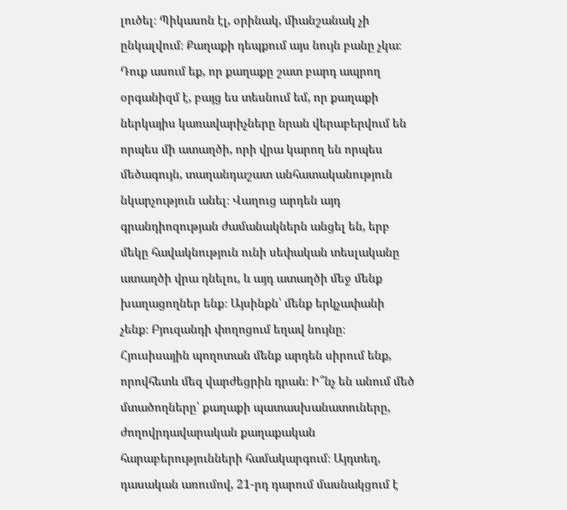լուծել։ Պիկասոն էլ, օրինակ, միանշանակ չի ընկալվում։ Քաղաքի դեպքում այս նույն բանը չկա։ Դուք ասում եք, որ քաղաքը շատ բարդ ապրող  օրգանիզմ է, բայց ես տեսնում եմ, որ քաղաքի ներկայիս կառավարիչները նրան վերաբերվում են որպես մի ատաղծի, որի վրա կարող են որպես մեծագույն, տաղանդաշատ անհատականություն նկարչություն անել։ Վաղուց արդեն այդ գրանդիոզության ժամանակներն անցել են, երբ մեկը հավակնություն ունի սեփական տեսլականը ատաղծի վրա դնելու, և այդ ատաղծի մեջ մենք խաղացողներ ենք։ Այսինքն՝ մենք երկչափանի չենք։ Բյուզանդի փողոցում եղավ նույնը։ Հյուսիսային պողոտան մենք արդեն սիրում ենք, որովհետև մեզ վարժեցրին դրան։ Ի՞նչ են անում մեծ մտածողները՝ քաղաքի պատասխանատուները, ժողովրդավարական քաղաքական հարաբերությունների համակարգում։ Այդտեղ, դասական առումով, 21-րդ դարում մասնակցում է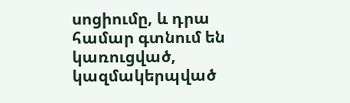սոցիումը, և դրա համար գտնում են կառուցված, կազմակերպված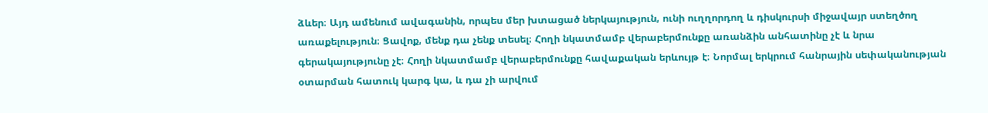ձևեր։ Այդ ամենում ավագանին, որպես մեր խտացած ներկայություն, ունի ուղղորդող և դիսկուրսի միջավայր ստեղծող առաքելություն։ Ցավոք, մենք դա չենք տեսել։ Հողի նկատմամբ վերաբերմունքը առանձին անհատինը չէ և նրա գերակայությունը չէ։ Հողի նկատմամբ վերաբերմունքը հավաքական երևույթ է։ Նորմալ երկրում հանրային սեփականության օտարման հատուկ կարգ կա, և դա չի արվում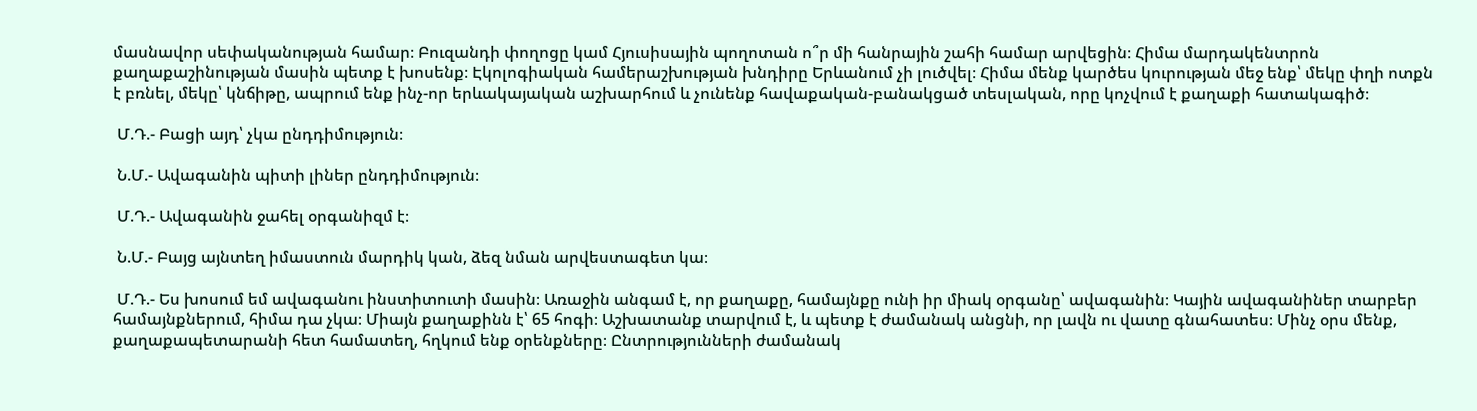մասնավոր սեփականության համար։ Բուզանդի փողոցը կամ Հյուսիսային պողոտան ո՞ր մի հանրային շահի համար արվեցին։ Հիմա մարդակենտրոն քաղաքաշինության մասին պետք է խոսենք։ Էկոլոգիական համերաշխության խնդիրը Երևանում չի լուծվել։ Հիմա մենք կարծես կուրության մեջ ենք՝ մեկը փղի ոտքն է բռնել, մեկը՝ կնճիթը, ապրում ենք ինչ-որ երևակայական աշխարհում և չունենք հավաքական-բանակցած տեսլական, որը կոչվում է քաղաքի հատակագիծ։

 Մ.Դ.- Բացի այդ՝ չկա ընդդիմություն։

 Ն.Մ.- Ավագանին պիտի լիներ ընդդիմություն։

 Մ.Դ.- Ավագանին ջահել օրգանիզմ է։

 Ն.Մ.- Բայց այնտեղ իմաստուն մարդիկ կան, ձեզ նման արվեստագետ կա։

 Մ.Դ.- Ես խոսում եմ ավագանու ինստիտուտի մասին։ Առաջին անգամ է, որ քաղաքը, համայնքը ունի իր միակ օրգանը՝ ավագանին։ Կային ավագանիներ տարբեր համայնքներում, հիմա դա չկա։ Միայն քաղաքինն է՝ 65 հոգի։ Աշխատանք տարվում է, և պետք է ժամանակ անցնի, որ լավն ու վատը գնահատես։ Մինչ օրս մենք, քաղաքապետարանի հետ համատեղ, հղկում ենք օրենքները։ Ընտրությունների ժամանակ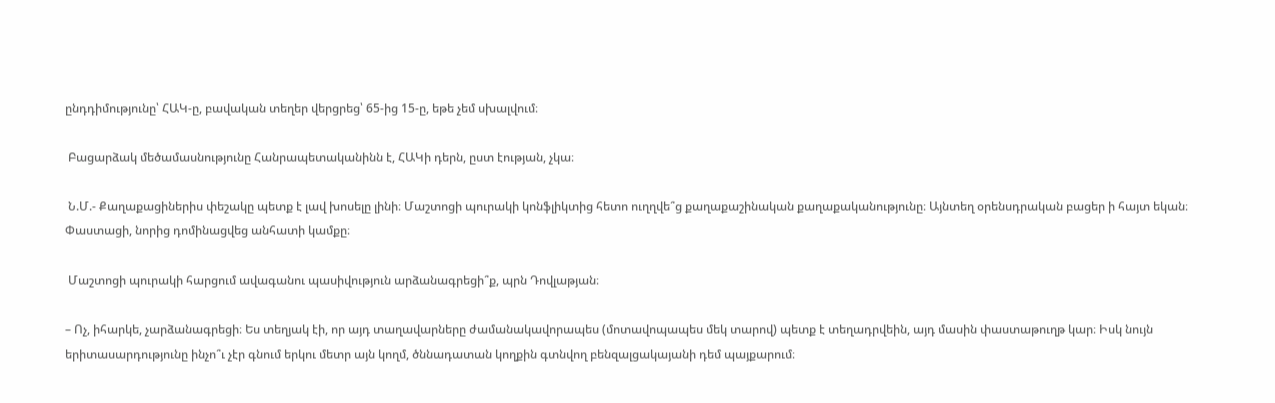ընդդիմությունը՝ ՀԱԿ-ը, բավական տեղեր վերցրեց՝ 65-ից 15-ը, եթե չեմ սխալվում։

 Բացարձակ մեծամասնությունը Հանրապետականինն է, ՀԱԿի դերն, ըստ էության, չկա։

 Ն.Մ.- Քաղաքացիներիս փեշակը պետք է լավ խոսելը լինի։ Մաշտոցի պուրակի կոնֆլիկտից հետո ուղղվե՞ց քաղաքաշինական քաղաքականությունը։ Այնտեղ օրենսդրական բացեր ի հայտ եկան։ Փաստացի, նորից դոմինացվեց անհատի կամքը։

 Մաշտոցի պուրակի հարցում ավագանու պասիվություն արձանագրեցի՞ք, պրն Դովլաթյան։

– Ոչ, իհարկե, չարձանագրեցի։ Ես տեղյակ էի, որ այդ տաղավարները ժամանակավորապես (մոտավոպապես մեկ տարով) պետք է տեղադրվեին, այդ մասին փաստաթուղթ կար։ Իսկ նույն երիտասարդությունը ինչո՞ւ չէր գնում երկու մետր այն կողմ, ծննադատան կողքին գտնվող բենզալցակայանի դեմ պայքարում։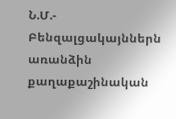Ն.Մ.- Բենզալցակայններն առանձին քաղաքաշինական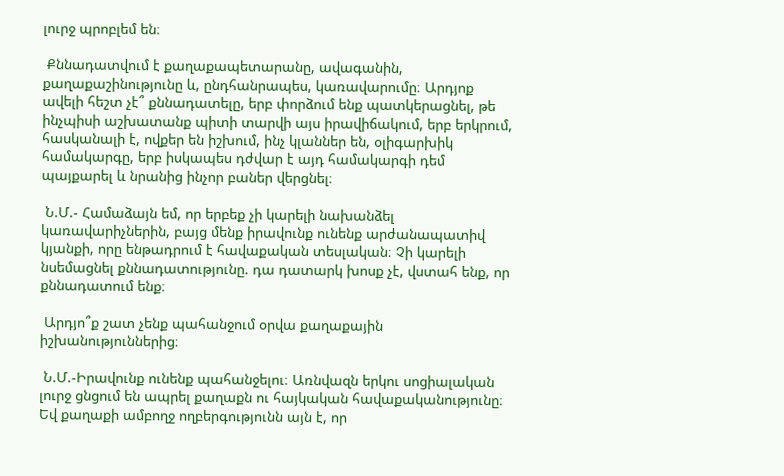լուրջ պրոբլեմ են։

 Քննադատվում է քաղաքապետարանը, ավագանին, քաղաքաշինությունը և, ընդհանրապես, կառավարումը։ Արդյոք ավելի հեշտ չէ՞ քննադատելը, երբ փորձում ենք պատկերացնել, թե ինչպիսի աշխատանք պիտի տարվի այս իրավիճակում, երբ երկրում, հասկանալի է, ովքեր են իշխում, ինչ կլաններ են, օլիգարխիկ համակարգը, երբ իսկապես դժվար է այդ համակարգի դեմ պայքարել և նրանից ինչոր բաներ վերցնել։

 Ն.Մ.- Համաձայն եմ, որ երբեք չի կարելի նախանձել կառավարիչներին, բայց մենք իրավունք ունենք արժանապատիվ կյանքի, որը ենթադրում է հավաքական տեսլական։ Չի կարելի նսեմացնել քննադատությունը. դա դատարկ խոսք չէ, վստահ ենք, որ քննադատում ենք։

 Արդյո՞ք շատ չենք պահանջում օրվա քաղաքային իշխանություններից։

 Ն.Մ.-Իրավունք ունենք պահանջելու։ Առնվազն երկու սոցիալական լուրջ ցնցում են ապրել քաղաքն ու հայկական հավաքականությունը։ Եվ քաղաքի ամբողջ ողբերգությունն այն է, որ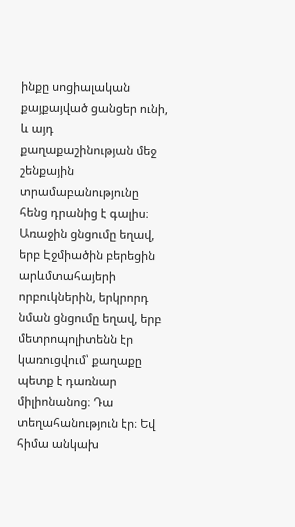ինքը սոցիալական քայքայված ցանցեր ունի, և այդ քաղաքաշինության մեջ շենքային տրամաբանությունը հենց դրանից է գալիս։ Առաջին ցնցումը եղավ, երբ Էջմիածին բերեցին արևմտահայերի որբուկներին, երկրորդ նման ցնցումը եղավ, երբ մետրոպոլիտենն էր կառուցվում՝ քաղաքը պետք է դառնար միլիոնանոց։ Դա տեղահանություն էր։ Եվ հիմա անկախ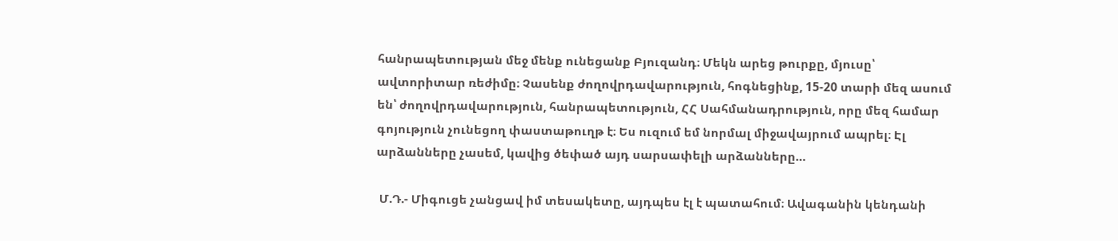հանրապետության մեջ մենք ունեցանք Բյուզանդ։ Մեկն արեց թուրքը, մյուսը՝ ավտորիտար ռեժիմը։ Չասենք ժողովրդավարություն, հոգնեցինք, 15-20 տարի մեզ ասում են՝ ժողովրդավարություն, հանրապետություն, ՀՀ Սահմանադրություն, որը մեզ համար գոյություն չունեցող փաստաթուղթ է։ Ես ուզում եմ նորմալ միջավայրում ապրել։ Էլ արձանները չասեմ, կավից ծեփած այդ սարսափելի արձանները…

 Մ.Դ.- Միգուցե չանցավ իմ տեսակետը, այդպես էլ է պատահում։ Ավագանին կենդանի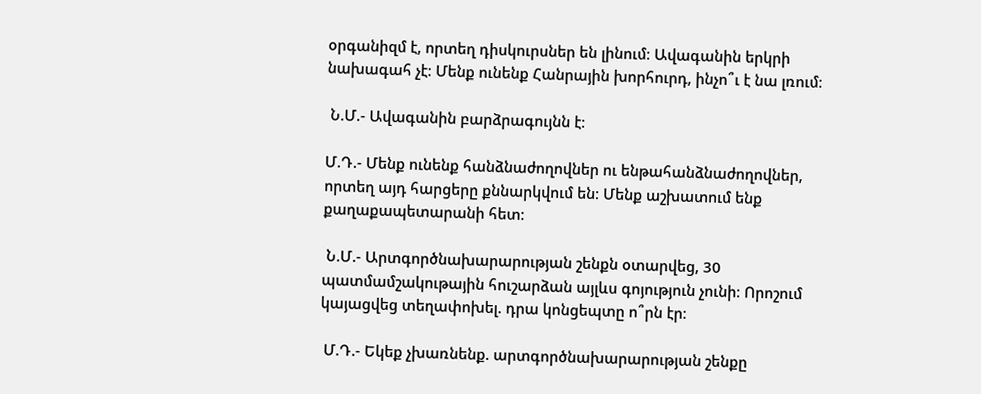օրգանիզմ է, որտեղ դիսկուրսներ են լինում։ Ավագանին երկրի նախագահ չէ։ Մենք ունենք Հանրային խորհուրդ, ինչո՞ւ է նա լռում։

 Ն.Մ.- Ավագանին բարձրագույնն է։

Մ.Դ.- Մենք ունենք հանձնաժողովներ ու ենթահանձնաժողովներ, որտեղ այդ հարցերը քննարկվում են։ Մենք աշխատում ենք քաղաքապետարանի հետ։

 Ն.Մ.- Արտգործնախարարության շենքն օտարվեց, 30 պատմամշակութային հուշարձան այլևս գոյություն չունի։ Որոշում կայացվեց տեղափոխել. դրա կոնցեպտը ո՞րն էր։

 Մ.Դ.- Եկեք չխառնենք. արտգործնախարարության շենքը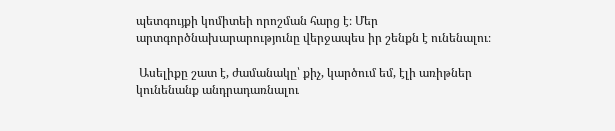պետգույքի կոմիտեի որոշման հարց է։ Մեր արտգործնախարարությունը վերջապես իր շենքն է ունենալու։

 Ասելիքը շատ է, ժամանակը՝ քիչ, կարծում եմ, էլի առիթներ կունենանք անդրադառնալու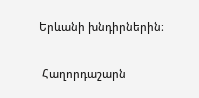Երևանի խնդիրներին։

 Հաղորդաշարն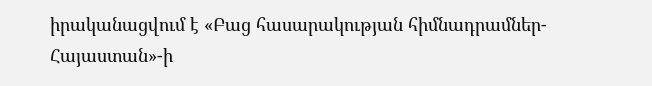իրականացվում է «Բաց հասարակության հիմնադրամներ-Հայաստան»-ի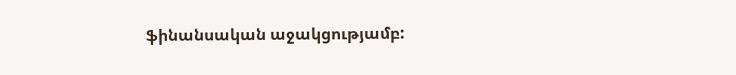ֆինանսական աջակցությամբ: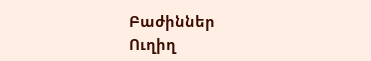Բաժիններ
Ուղիղ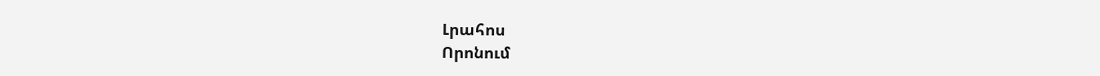Լրահոս
Որոնում